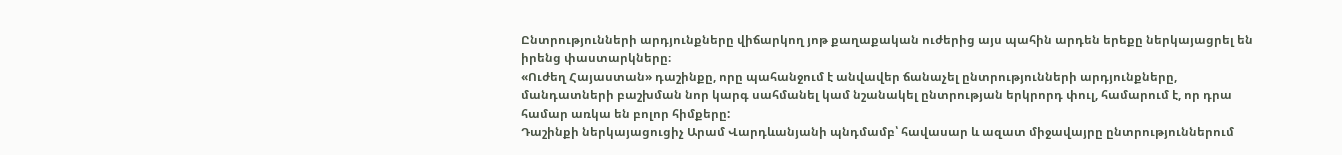Ընտրությունների արդյունքները վիճարկող յոթ քաղաքական ուժերից այս պահին արդեն երեքը ներկայացրել են իրենց փաստարկները։
«Ուժեղ Հայաստան» դաշինքը, որը պահանջում է անվավեր ճանաչել ընտրությունների արդյունքները, մանդատների բաշխման նոր կարգ սահմանել կամ նշանակել ընտրության երկրորդ փուլ, համարում է, որ դրա համար առկա են բոլոր հիմքերը:
Դաշինքի ներկայացուցիչ Արամ Վարդևանյանի պնդմամբ՝ հավասար և ազատ միջավայրը ընտրություններում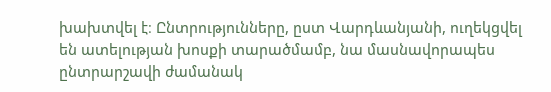խախտվել է։ Ընտրությունները, ըստ Վարդևանյանի, ուղեկցվել են ատելության խոսքի տարածմամբ, նա մասնավորապես ընտրարշավի ժամանակ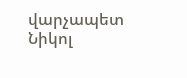վարչապետ Նիկոլ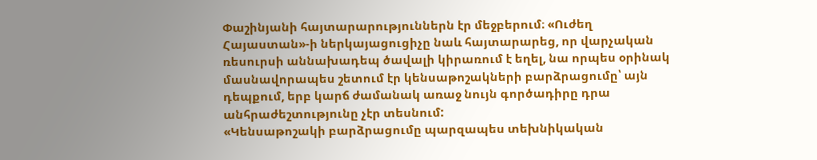Փաշինյանի հայտարարություններն էր մեջբերում։ «Ուժեղ Հայաստան»-ի ներկայացուցիչը նաև հայտարարեց, որ վարչական ռեսուրսի աննախադեպ ծավալի կիրառում է եղել, նա որպես օրինակ մասնավորապես շետում էր կենսաթոշակների բարձրացումը՝ այն դեպքում, երբ կարճ ժամանակ առաջ նույն գործադիրը դրա անհրաժեշտությունը չէր տեսնում:
«Կենսաթոշակի բարձրացումը պարզապես տեխնիկական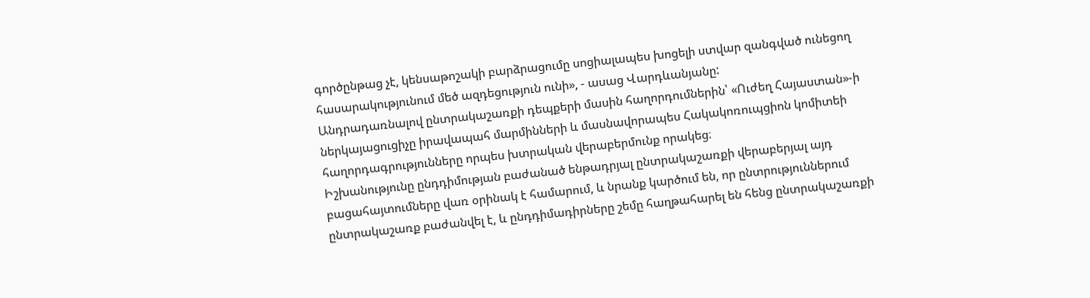գործընթաց չէ, կենսաթոշակի բարձրացումը սոցիալապես խոցելի ստվար զանգված ունեցող հասարակությունում մեծ ազդեցություն ունի», - ասաց Վարդևանյանը:
Անդրադառնալով ընտրակաշառքի դեպքերի մասին հաղորդումներին՝ «Ուժեղ Հայաստան»-ի ներկայացուցիչը իրավապահ մարմինների և մասնավորապես Հակակոռուպցիոն կոմիտեի հաղորդագրությունները որպես խտրական վերաբերմունք որակեց։
Իշխանությունը ընդդիմության բաժանած ենթադրյալ ընտրակաշառքի վերաբերյալ այդ բացահայտումները վառ օրինակ է համարում, և նրանք կարծում են, որ ընտրություններում ընտրակաշառք բաժանվել է, և ընդդիմադիրները շեմը հաղթահարել են հենց ընտրակաշառքի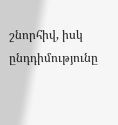շնորհիվ, իսկ ընդդիմությունը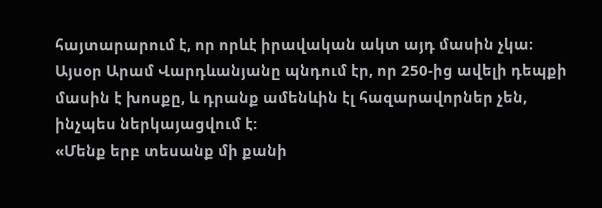հայտարարում է, որ որևէ իրավական ակտ այդ մասին չկա։
Այսօր Արամ Վարդևանյանը պնդում էր, որ 250-ից ավելի դեպքի մասին է խոսքը, և դրանք ամենևին էլ հազարավորներ չեն, ինչպես ներկայացվում է:
«Մենք երբ տեսանք մի քանի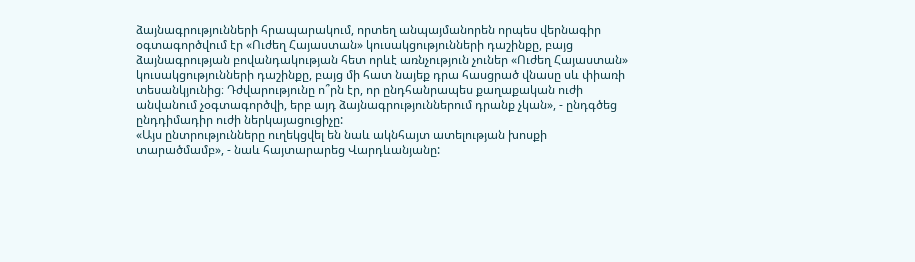ձայնագրությունների հրապարակում, որտեղ անպայմանորեն որպես վերնագիր օգտագործվում էր «Ուժեղ Հայաստան» կուսակցությունների դաշինքը, բայց ձայնագրության բովանդակության հետ որևէ առնչություն չուներ «Ուժեղ Հայաստան» կուսակցությունների դաշինքը, բայց մի հատ նայեք դրա հասցրած վնասը սև փիառի տեսանկյունից։ Դժվարությունը ո՞րն էր, որ ընդհանրապես քաղաքական ուժի անվանում չօգտագործվի, երբ այդ ձայնագրություններում դրանք չկան», - ընդգծեց ընդդիմադիր ուժի ներկայացուցիչը:
«Այս ընտրությունները ուղեկցվել են նաև ակնհայտ ատելության խոսքի տարածմամբ», - նաև հայտարարեց Վարդևանյանը: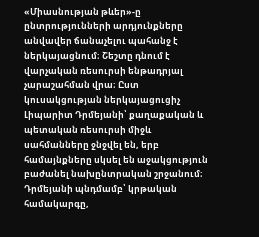«Միասնության թևեր»-ը ընտրությունների արդյունքները անվավեր ճանաչելու պահանջ է ներկայացնում։ Շեշտը դնում է վարչական ռեսուրսի ենթադրյալ չարաշահման վրա։ Ըստ կուսակցության ներկայացուցիչ Լիպարիտ Դրմեյանի՝ քաղաքական և պետական ռեսուրսի միջև սահմանները ջնջվել են, երբ համայնքները սկսել են աջակցություն բաժանել նախընտրական շրջանում։
Դրմեյանի պնդմամբ՝ կրթական համակարգը,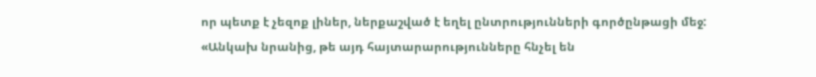որ պետք է չեզոք լիներ, ներքաշված է եղել ընտրությունների գործընթացի մեջ:
«Անկախ նրանից, թե այդ հայտարարությունները հնչել են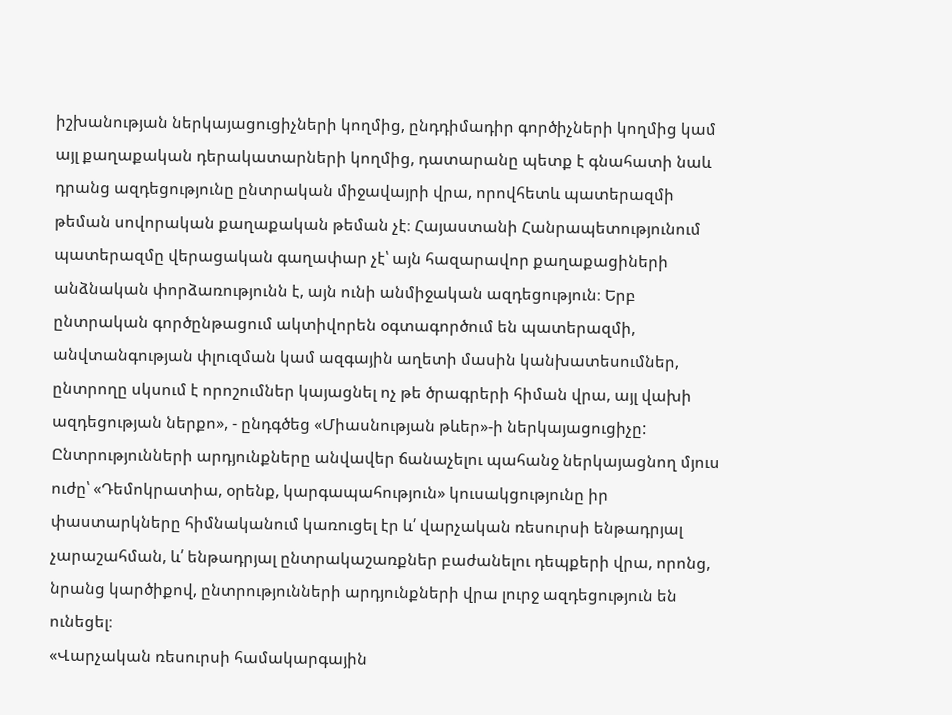իշխանության ներկայացուցիչների կողմից, ընդդիմադիր գործիչների կողմից կամ այլ քաղաքական դերակատարների կողմից, դատարանը պետք է գնահատի նաև դրանց ազդեցությունը ընտրական միջավայրի վրա, որովհետև պատերազմի թեման սովորական քաղաքական թեման չէ։ Հայաստանի Հանրապետությունում պատերազմը վերացական գաղափար չէ՝ այն հազարավոր քաղաքացիների անձնական փորձառությունն է, այն ունի անմիջական ազդեցություն։ Երբ ընտրական գործընթացում ակտիվորեն օգտագործում են պատերազմի, անվտանգության փլուզման կամ ազգային աղետի մասին կանխատեսումներ, ընտրողը սկսում է որոշումներ կայացնել ոչ թե ծրագրերի հիման վրա, այլ վախի ազդեցության ներքո», - ընդգծեց «Միասնության թևեր»-ի ներկայացուցիչը:
Ընտրությունների արդյունքները անվավեր ճանաչելու պահանջ ներկայացնող մյուս ուժը՝ «Դեմոկրատիա, օրենք, կարգապահություն» կուսակցությունը իր փաստարկները հիմնականում կառուցել էր և՛ վարչական ռեսուրսի ենթադրյալ չարաշահման, և՛ ենթադրյալ ընտրակաշառքներ բաժանելու դեպքերի վրա, որոնց, նրանց կարծիքով, ընտրությունների արդյունքների վրա լուրջ ազդեցություն են ունեցել։
«Վարչական ռեսուրսի համակարգային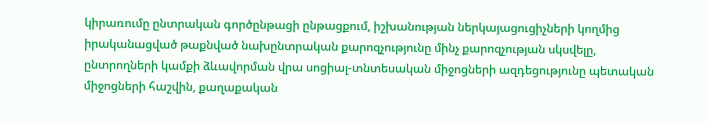կիրառումը ընտրական գործընթացի ընթացքում, իշխանության ներկայացուցիչների կողմից իրականացված թաքնված նախընտրական քարոզչությունը մինչ քարոզչության սկսվելը, ընտրողների կամքի ձևավորման վրա սոցիալ-տնտեսական միջոցների ազդեցությունը պետական միջոցների հաշվին, քաղաքական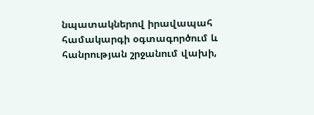նպատակներով իրավապահ համակարգի օգտագործում և հանրության շրջանում վախի,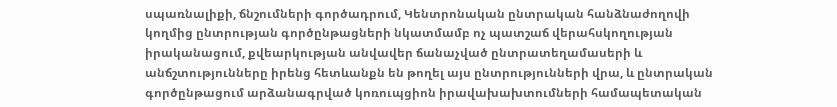սպառնալիքի, ճնշումների գործադրում, Կենտրոնական ընտրական հանձնաժողովի կողմից ընտրության գործընթացների նկատմամբ ոչ պատշաճ վերահսկողության իրականացում, քվեարկության անվավեր ճանաչված ընտրատեղամասերի և անճշտությունները իրենց հետևանքն են թողել այս ընտրությունների վրա, և ընտրական գործընթացում արձանագրված կոռուպցիոն իրավախախտումների համապետական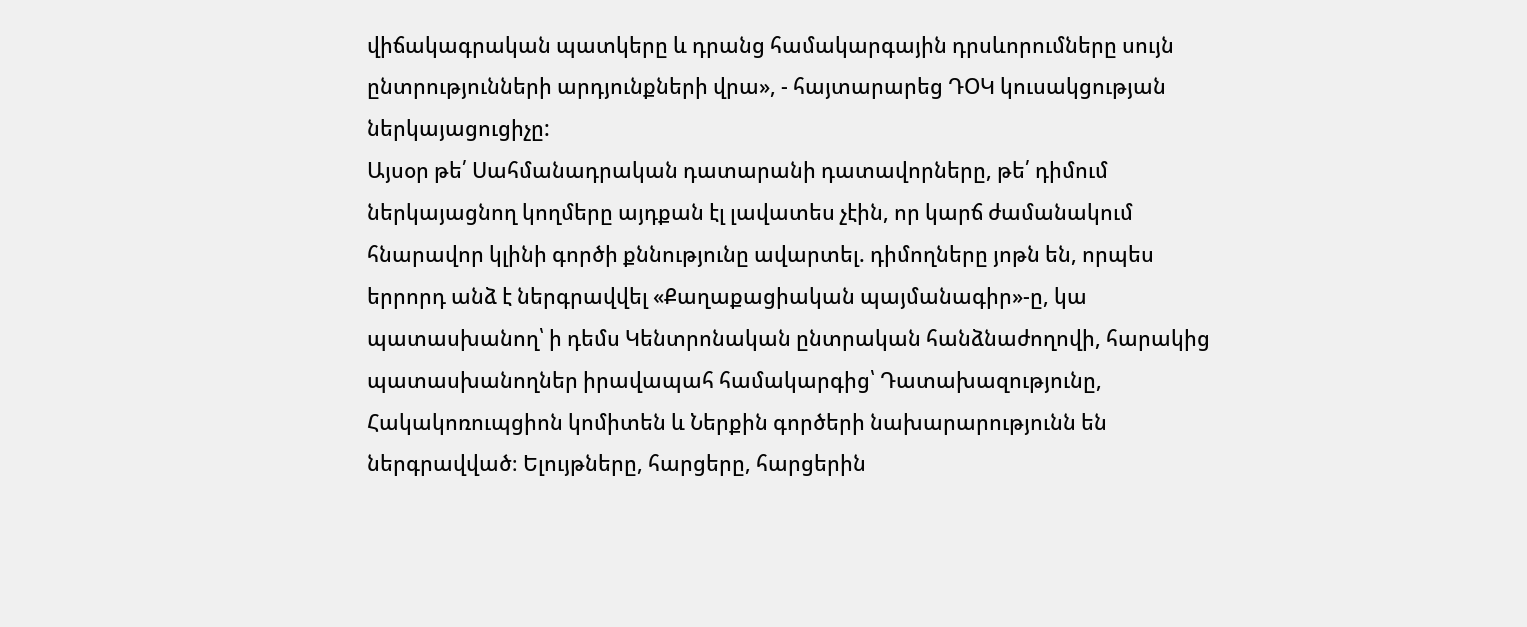վիճակագրական պատկերը և դրանց համակարգային դրսևորումները սույն ընտրությունների արդյունքների վրա», - հայտարարեց ԴՕԿ կուսակցության ներկայացուցիչը:
Այսօր թե՛ Սահմանադրական դատարանի դատավորները, թե՛ դիմում ներկայացնող կողմերը այդքան էլ լավատես չէին, որ կարճ ժամանակում հնարավոր կլինի գործի քննությունը ավարտել. դիմողները յոթն են, որպես երրորդ անձ է ներգրավվել «Քաղաքացիական պայմանագիր»-ը, կա պատասխանող՝ ի դեմս Կենտրոնական ընտրական հանձնաժողովի, հարակից պատասխանողներ իրավապահ համակարգից՝ Դատախազությունը, Հակակոռուպցիոն կոմիտեն և Ներքին գործերի նախարարությունն են ներգրավված։ Ելույթները, հարցերը, հարցերին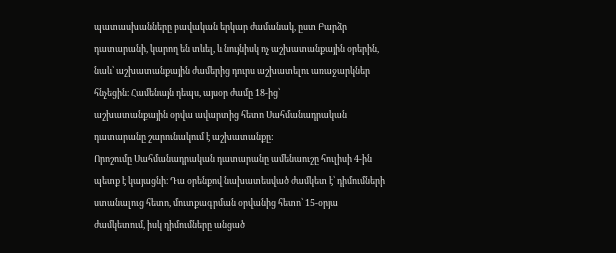պատասխանները բավական երկար ժամանակ, ըստ Բարձր դատարանի, կարող են տևել, և նույնիսկ ոչ աշխատանքային օրերին, նաև՝ աշխատանքային ժամերից դուրս աշխատելու առաջարկներ հնչեցին։ Համենայն դեպս, այսօր ժամը 18-ից՝
աշխատանքային օրվա ավարտից հետո Սահմանադրական դատարանը շարունակում է աշխատանքը:
Որոշումը Սահմանադրական դատարանը ամենաուշը հուլիսի 4-ին պետք է կայացնի։ Դա օրենքով նախատեսված ժամկետ է՝ դիմումների ստանալուց հետո, մուտքագրման օրվանից հետո՝ 15-օրյա ժամկետում, իսկ դիմումները անցած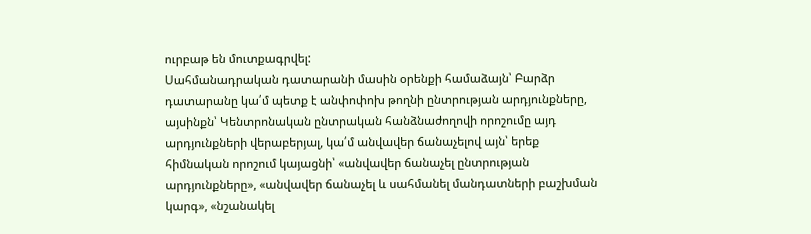ուրբաթ են մուտքագրվել:
Սահմանադրական դատարանի մասին օրենքի համաձայն՝ Բարձր դատարանը կա՛մ պետք է անփոփոխ թողնի ընտրության արդյունքները, այսինքն՝ Կենտրոնական ընտրական հանձնաժողովի որոշումը այդ արդյունքների վերաբերյալ, կա՛մ անվավեր ճանաչելով այն՝ երեք հիմնական որոշում կայացնի՝ «անվավեր ճանաչել ընտրության արդյունքները», «անվավեր ճանաչել և սահմանել մանդատների բաշխման կարգ», «նշանակել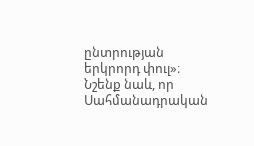ընտրության երկրորդ փուլ»։
Նշենք նաև, որ Սահմանադրական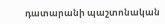դատարանի պաշտոնական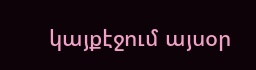կայքէջում այսօր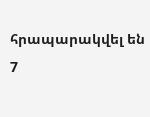հրապարակվել են 7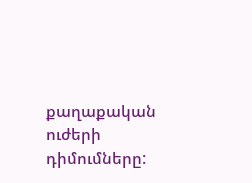քաղաքական ուժերի դիմումները: